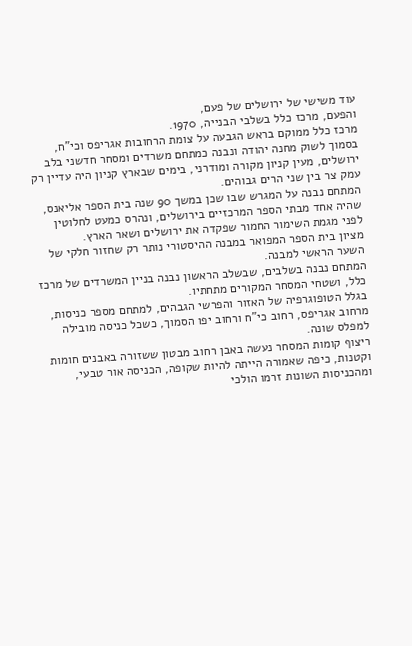עוד משישי של ירושלים של פעם,
והפעם, מרכז כלל בשלבי הבנייה, 1970.
מרכז כלל ממוקם בראש הגבעה על צומת הרחובות אגריפס וכי"ח, בסמוך לשוק מחנה יהודה ונבנה כמתחם משרדים ומסחר חדשני בלב ירושלים, מעין קניון מקורה ומודרני, בימים שבארץ קניון היה עדיין רק עמק צר בין שני הרים גבוהים.
המתחם נבנה על המגרש שבו שכן במשך 90 שנה בית הספר אליאנס, שהיה אחד מבתי הספר המרכזיים בירושלים, ונהרס כמעט לחלוטין לפני מגמת השימור החמור שפקדה את ירושלים ושאר הארץ.
מציון בית הספר המפואר במבנה ההיסטורי נותר רק שחזור חלקי של השער הראשי למבנה.
המתחם נבנה בשלבים, שבשלב הראשון נבנה בניין המשרדים של מרכז כלל, ושטחי המסחר המקורים מתחתיו.
בגלל הטופוגרפיה של האזור והפרשי הגבהים, למתחם מספר כניסות, מרחוב אגריפס, רחוב כי"ח ורחוב יפו הסמוך, כשכל כניסה מובילה למפלס שונה.
ריצוף קומות המסחר נעשה באבן רחוב מבטון ששזורה באבנים חומות וקטנות, כיפה שאמורה הייתה להיות שקופה, הכניסה אור טבעי, ומהכניסות השונות זרמו הולכי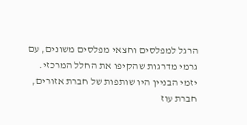הרגל למפלסים וחצאי מפלסים משונים, עם גרמי מדרגות שהקיפו את החלל המרכזי.
יזמי הבניין היו שותפות של חברת אזורים, חברת עוז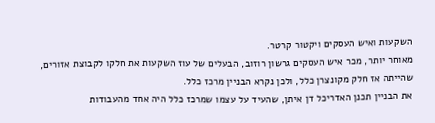השקעות ואיש העסקים ויקטור קרטר.
מאוחר יותר, מכר איש העסקים גרשון רוזוב, הבעלים של עוז השקעות את חלקו לקבוצת אזורים, שהייתה אז חלק מקונצרן כלל, ולכן נקרא הבניין מרכז כלל.
את הבניין תכנן האדריכל דן איתן, שהעיד על עצמו שמרכז כלל היה אחד מהעבודות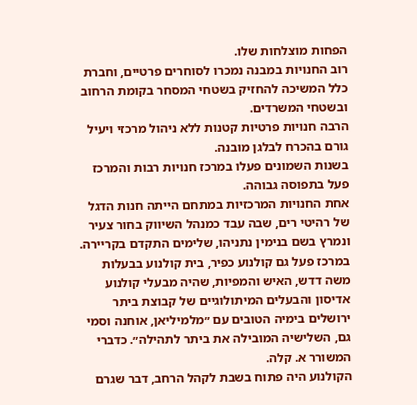הפחות מוצלחות שלו.
רוב החנויות במבנה נמכרו לסוחרים פרטיים, וחברת כלל המשיכה להחזיק בשטחי המסחר בקומת הרחוב ובשטחי המשרדים.
הרבה חנויות פרטיות קטנות ללא ניהול מרכזי ויעיל גורם בהכרח לבלגן מובנה.
בשנות השמונים פעלו במרכז חנויות רבות והמרכז פעל בתפוסה גבוהה.
אחת החנויות המרכזיות במתחם הייתה חנות הדגל של רהיטי רים, שבה עבד כמנהל השיווק בחור צעיר ונמרץ בשם בנימין נתניהו, שלימים התקדם בקריירה.
במרכז פעל גם קולנוע כפיר, בית קולנוע בבעלות משה דדש, האיש והמפיות, שהיה מבעלי קולנוע אדיסון והבעלים המיתולוגיים של קבוצת ביתר ירושלים בימיה הטובים עם ״מלמיליאן, אוחנה וסמי גם, השלישיה המובילה את ביתר לתהילה״. כדברי המשורר א. קלה.
הקולנוע היה פתוח בשבת לקהל הרחב, דבר שגרם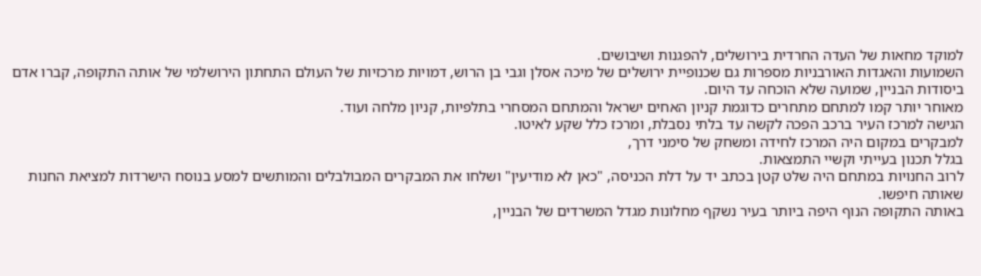למוקד מחאות של העדה החרדית בירושלים, להפגנות ושיבושים.
השמועות והאגדות האורבניות מספרות גם שכנופיית ירושלים של מיכה אסלן וגבי בן הרוש, דמויות מרכזיות של העולם התחתון הירושלמי של אותה התקופה, קברו אדם ביסודות הבניין, שמועה שלא הוכחה עד היום.
מאוחר יותר קמו למתחם מתחרים כדוגמת קניון האחים ישראל והמתחם המסחרי בתלפיות, קניון מלחה ועוד.
הגישה למרכז העיר ברכב הפכה לקשה עד בלתי נסבלת, ומרכז כלל שקע לאיטו.
למבקרים במקום היה המרכז לחידה ומשחק של סימני דרך,
בגלל תכנון בעייתי וקשיי התמצאות.
לרוב החנויות במתחם היה שלט קטן בכתב יד על דלת הכניסה, "כאן לא מודיעין" ושלחו את המבקרים המבולבלים והמותשים למסע בנוסח הישרדות למציאת החנות שאותה חיפשו.
באותה התקופה הנוף היפה ביותר בעיר נשקף מחלונות מגדל המשרדים של הבניין,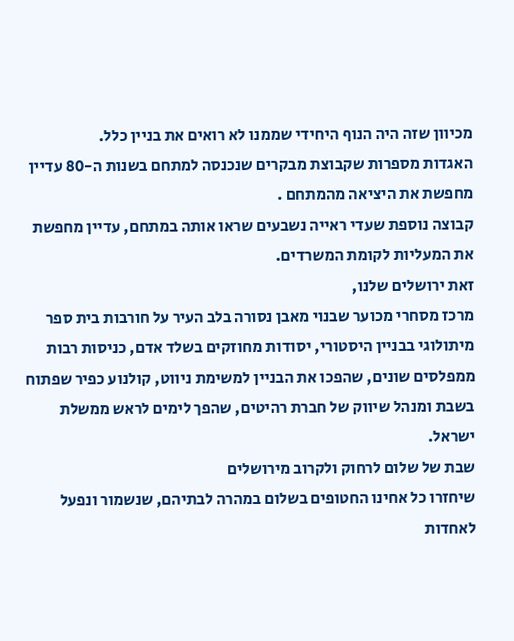מכיוון שזה היה הנוף היחידי שממנו לא רואים את בניין כלל.
האגדות מספרות שקבוצת מבקרים שנכנסה למתחם בשנות ה-80 עדיין מחפשת את היציאה מהמתחם .
קבוצה נוספת שעדי ראייה נשבעים שראו אותה במתחם, עדיין מחפשת את המעליות לקומת המשרדים.
זאת ירושלים שלנו,
מרכז מסחרי מכוער שבנוי מאבן נסורה בלב העיר על חורבות בית ספר מיתולוגי בבניין היסטורי, יסודות מחוזקים בשלד אדם, כניסות רבות ממפלסים שונים, שהפכו את הבניין למשימת ניווט, קולנוע כפיר שפתוח בשבת ומנהל שיווק של חברת רהיטים, שהפך לימים לראש ממשלת ישראל.
שבת של שלום לרחוק ולקרוב מירושלים
שיחזרו כל אחינו החטופים בשלום במהרה לבתיהם, שנשמור ונפעל לאחדות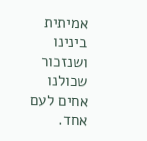אמיתית בינינו ושנזכור שכולנו אחים לעם אחד.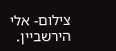צילום- אלי הירשביין.